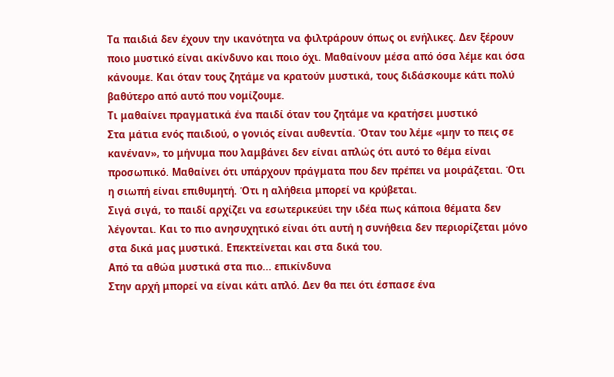Τα παιδιά δεν έχουν την ικανότητα να φιλτράρουν όπως οι ενήλικες. Δεν ξέρουν ποιο μυστικό είναι ακίνδυνο και ποιο όχι. Μαθαίνουν μέσα από όσα λέμε και όσα κάνουμε. Και όταν τους ζητάμε να κρατούν μυστικά, τους διδάσκουμε κάτι πολύ βαθύτερο από αυτό που νομίζουμε.
Τι μαθαίνει πραγματικά ένα παιδί όταν του ζητάμε να κρατήσει μυστικό
Στα μάτια ενός παιδιού, ο γονιός είναι αυθεντία. Όταν του λέμε «μην το πεις σε κανέναν», το μήνυμα που λαμβάνει δεν είναι απλώς ότι αυτό το θέμα είναι προσωπικό. Μαθαίνει ότι υπάρχουν πράγματα που δεν πρέπει να μοιράζεται. Ότι η σιωπή είναι επιθυμητή. Ότι η αλήθεια μπορεί να κρύβεται.
Σιγά σιγά, το παιδί αρχίζει να εσωτερικεύει την ιδέα πως κάποια θέματα δεν λέγονται. Και το πιο ανησυχητικό είναι ότι αυτή η συνήθεια δεν περιορίζεται μόνο στα δικά μας μυστικά. Επεκτείνεται και στα δικά του.
Από τα αθώα μυστικά στα πιο... επικίνδυνα
Στην αρχή μπορεί να είναι κάτι απλό. Δεν θα πει ότι έσπασε ένα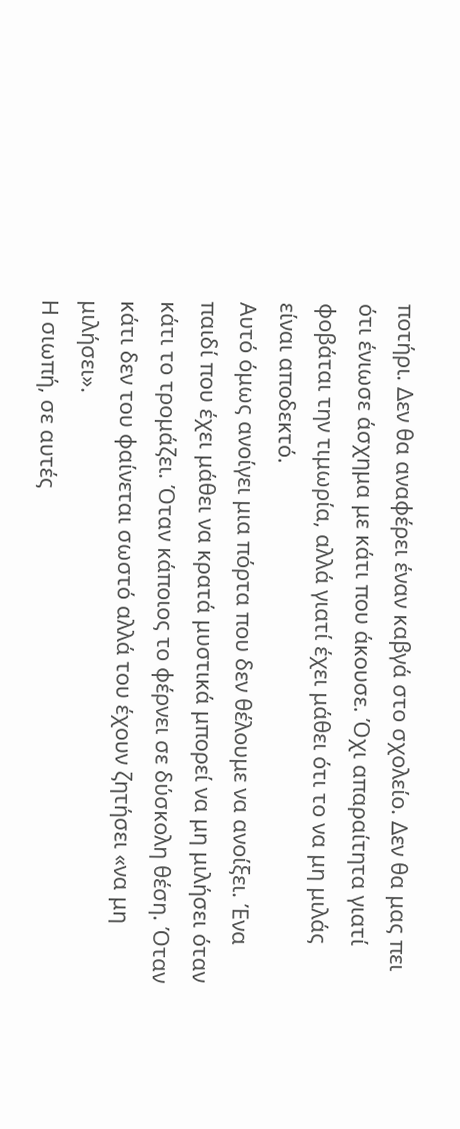ποτήρι. Δεν θα αναφέρει έναν καβγά στο σχολείο. Δεν θα μας πει ότι ένιωσε άσχημα με κάτι που άκουσε. Όχι απαραίτητα γιατί φοβάται την τιμωρία, αλλά γιατί έχει μάθει ότι το να μη μιλάς είναι αποδεκτό.
Αυτό όμως ανοίγει μια πόρτα που δεν θέλουμε να ανοίξει. Ένα παιδί που έχει μάθει να κρατά μυστικά μπορεί να μη μιλήσει όταν κάτι το τρομάζει. Όταν κάποιος το φέρνει σε δύσκολη θέση. Όταν κάτι δεν του φαίνεται σωστό αλλά του έχουν ζητήσει «να μη μιλήσει».
Η σιωπή, σε αυτές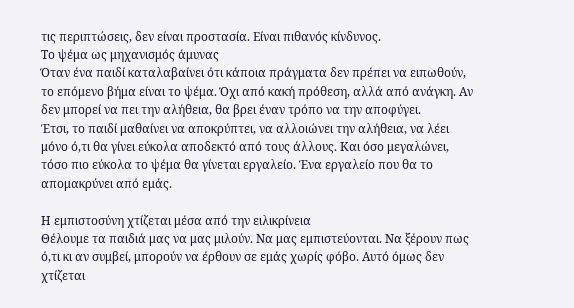τις περιπτώσεις, δεν είναι προστασία. Είναι πιθανός κίνδυνος.
Το ψέμα ως μηχανισμός άμυνας
Όταν ένα παιδί καταλαβαίνει ότι κάποια πράγματα δεν πρέπει να ειπωθούν, το επόμενο βήμα είναι το ψέμα. Όχι από κακή πρόθεση, αλλά από ανάγκη. Αν δεν μπορεί να πει την αλήθεια, θα βρει έναν τρόπο να την αποφύγει.
Έτσι, το παιδί μαθαίνει να αποκρύπτει, να αλλοιώνει την αλήθεια, να λέει μόνο ό,τι θα γίνει εύκολα αποδεκτό από τους άλλους. Και όσο μεγαλώνει, τόσο πιο εύκολα το ψέμα θα γίνεται εργαλείο. Ένα εργαλείο που θα το απομακρύνει από εμάς.

Η εμπιστοσύνη χτίζεται μέσα από την ειλικρίνεια
Θέλουμε τα παιδιά μας να μας μιλούν. Να μας εμπιστεύονται. Να ξέρουν πως ό,τι κι αν συμβεί, μπορούν να έρθουν σε εμάς χωρίς φόβο. Αυτό όμως δεν χτίζεται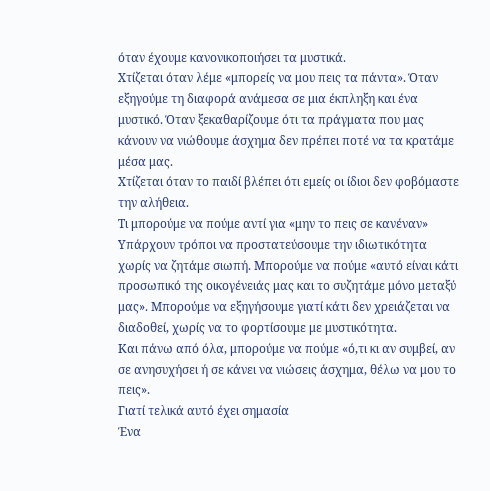όταν έχουμε κανονικοποιήσει τα μυστικά.
Χτίζεται όταν λέμε «μπορείς να μου πεις τα πάντα». Όταν εξηγούμε τη διαφορά ανάμεσα σε μια έκπληξη και ένα μυστικό. Όταν ξεκαθαρίζουμε ότι τα πράγματα που μας κάνουν να νιώθουμε άσχημα δεν πρέπει ποτέ να τα κρατάμε μέσα μας.
Χτίζεται όταν το παιδί βλέπει ότι εμείς οι ίδιοι δεν φοβόμαστε την αλήθεια.
Τι μπορούμε να πούμε αντί για «μην το πεις σε κανέναν»
Υπάρχουν τρόποι να προστατεύσουμε την ιδιωτικότητα χωρίς να ζητάμε σιωπή. Μπορούμε να πούμε «αυτό είναι κάτι προσωπικό της οικογένειάς μας και το συζητάμε μόνο μεταξύ μας». Μπορούμε να εξηγήσουμε γιατί κάτι δεν χρειάζεται να διαδοθεί, χωρίς να το φορτίσουμε με μυστικότητα.
Και πάνω από όλα, μπορούμε να πούμε «ό,τι κι αν συμβεί, αν σε ανησυχήσει ή σε κάνει να νιώσεις άσχημα, θέλω να μου το πεις».
Γιατί τελικά αυτό έχει σημασία
Ένα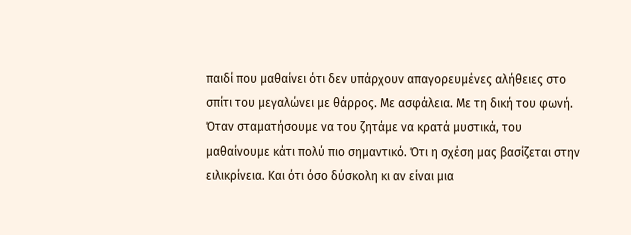παιδί που μαθαίνει ότι δεν υπάρχουν απαγορευμένες αλήθειες στο σπίτι του μεγαλώνει με θάρρος. Με ασφάλεια. Με τη δική του φωνή.
Όταν σταματήσουμε να του ζητάμε να κρατά μυστικά, του μαθαίνουμε κάτι πολύ πιο σημαντικό. Ότι η σχέση μας βασίζεται στην ειλικρίνεια. Και ότι όσο δύσκολη κι αν είναι μια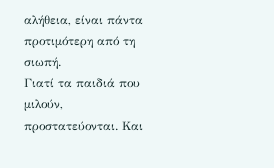αλήθεια, είναι πάντα προτιμότερη από τη σιωπή.
Γιατί τα παιδιά που μιλούν, προστατεύονται. Και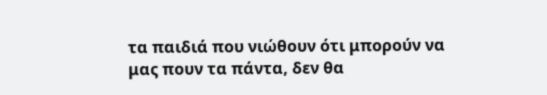τα παιδιά που νιώθουν ότι μπορούν να μας πουν τα πάντα, δεν θα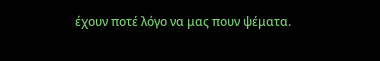έχουν ποτέ λόγο να μας πουν ψέματα.